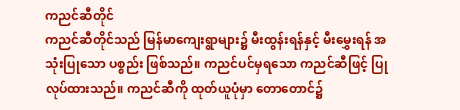ကညင်ဆီတိုင်
ကညင်ဆီတိုင်သည် မြန်မာကျေးရွာများ၌ မီးထွန်းရန်နှင့် မီးမွှေးရန် အသုံးပြုသော ပစ္စည်း ဖြစ်သည်။ ကညင်ပင်မှရသော ကညင်ဆီဖြင့် ပြုလုပ်ထားသည်။ ကညင်ဆီကို ထုတ်ယူပုံမှာ တောတောင်၌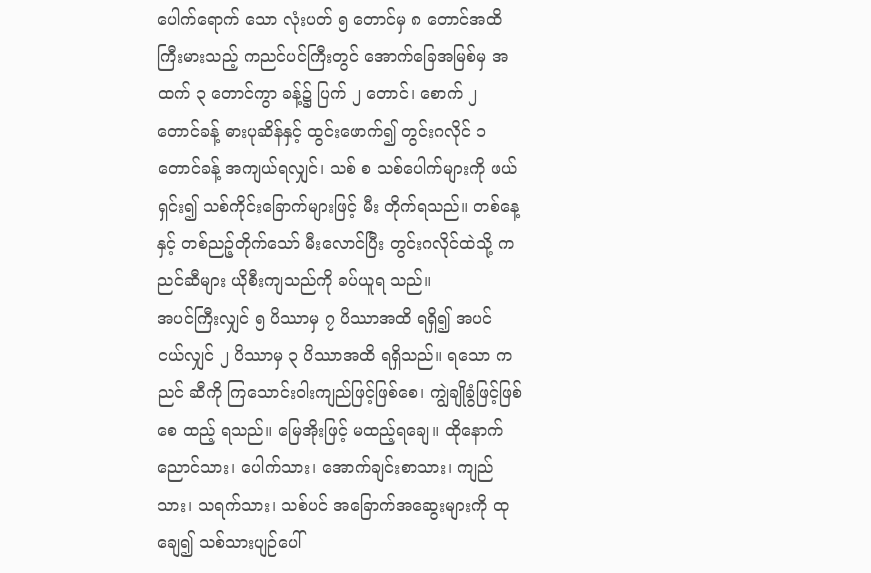ပေါက်ရောက် သော လုံးပတ် ၅ တောင်မှ ၈ တောင်အထိ ကြီးမားသည့် ကညင်ပင်ကြီးတွင် အောက်ခြေအမြစ်မှ အထက် ၃ တောင်ကွာ ခန့်၌ ပြက် ၂ တောင်၊ စောက် ၂ တောင်ခန့် ဓားပုဆိန်နှင့် ထွင်းဖောက်၍ တွင်းဂလိုင် ၁ တောင်ခန့် အကျယ်ရလျှင်၊ သစ် စ သစ်ပေါက်များကို ဖယ်ရှင်း၍ သစ်ကိုင်းခြောက်များဖြင့် မီး တိုက်ရသည်။ တစ်နေ့နှင့် တစ်ညဉ့်တိုက်သော် မီးလောင်ပြီး တွင်းဂလိုင်ထဲသို့ ကညင်ဆီများ ယိုစီးကျသည်ကို ခပ်ယူရ သည်။
အပင်ကြီးလျှင် ၅ ပိဿာမှ ၇ ပိဿာအထိ ရရှိ၍ အပင် ငယ်လျှင် ၂ ပိဿာမှ ၃ ပိဿာအထိ ရရှိသည်။ ရသော ကညင် ဆီကို ကြသောင်းဝါးကျည်ဖြင့်ဖြစ်စေ၊ ကျွဲချိုခွံဖြင့်ဖြစ်စေ ထည့် ရသည်။ မြေအိုးဖြင့် မထည့်ရချေ။ ထိုနောက် ညောင်သား၊ ပေါက်သား၊ အောက်ချင်းစာသား၊ ကျည်သား၊ သရက်သား၊ သစ်ပင် အခြောက်အဆွေးများကို ထု ချေ၍ သစ်သားပျဉ်ပေါ်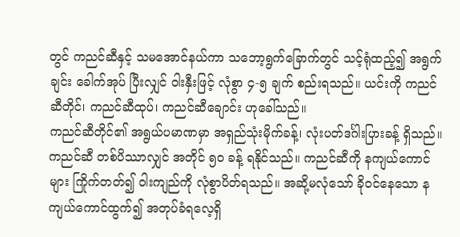တွင် ကညင်ဆီနှင့် သမအောင်နယ်ကာ သဘော့ရွက်ခြောက်တွင် သင့်ရုံထည့်၍ အရွက်ချင်း ခေါက်အုပ် ပြီးလျှင် ဝါးနှီးဖြင့် လုံစွာ ၄-၅ ချက် စည်းရသည်။ ယင်းကို ကညင်ဆီတိုင်၊ ကညင်ဆီထုပ်၊ ကညင်ဆီချောင်း ဟုခေါ်သည်။
ကညင်ဆီတိုင်၏ အရွယ်ပမာဏမှာ အရှည်သုံးမိုက်ခန့်၊ လုံးပတ်ဒင်္ဂါးပြားခန့် ရှိသည်။ ကညင်ဆီ တစ်ပိဿာလျှင် အတိုင် ၅ဝ ခန့် ရနိုင်သည်။ ကညင်ဆီကို နကျယ်ကောင်များ ကြိုက်တတ်၍ ဝါးကျည်ကို လုံစွာပိတ်ရသည်။ အဆို့မလုံသော် ခိုဝင်နေသော နကျယ်ကောင်ထွက်၍ အတုပ်ခံရလေ့ရှိ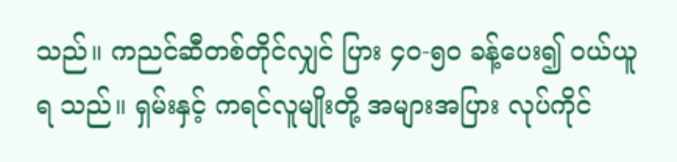သည်။ ကညင်ဆီတစ်တိုင်လျှင် ပြား ၄ဝ-၅ဝ ခန့်ပေး၍ ဝယ်ယူရ သည်။ ရှမ်းနှင့် ကရင်လူမျိုးတို့ အများအပြား လုပ်ကိုင်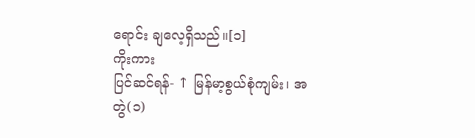ရောင်း ချလေ့ရှိသည်။[၁]
ကိုးကား
ပြင်ဆင်ရန်- ↑ မြန်မာ့စွယ်စုံကျမ်း၊ အတွဲ(၁)